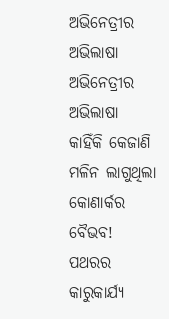ଅଭିନେତ୍ରୀର ଅଭିଲାଷା
ଅଭିନେତ୍ରୀର ଅଭିଲାଷା
କାହିଁକି କେଜାଣି ମଳିନ ଲାଗୁଥିଲା କୋଣାର୍କର ବୈଭବ! ପଥରର କାରୁକାର୍ଯ୍ୟ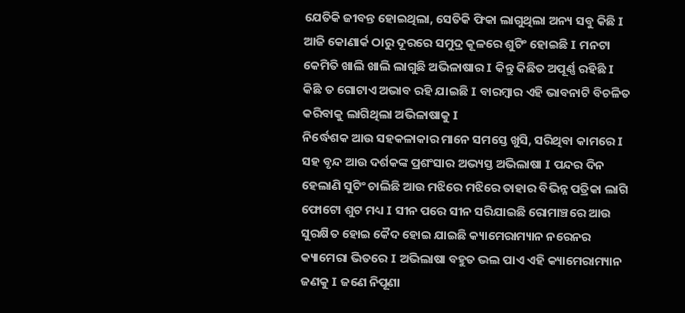ଯେତିକି ଜୀବନ୍ତ ହୋଇଥିଲା, ସେତିକି ଫିକା ଲାଗୁଥିଲା ଅନ୍ୟ ସବୁ କିଛି I ଆଜି କୋଣାର୍କ ଠାରୁ ଦୂରରେ ସମୁଦ୍ର କୂଳରେ ଶୁଟିଂ ହୋଇଛି I ମନଟା କେମିତି ଖାଲି ଖାଲି ଲାଗୁଛି ଅଭିଳାଷାର I କିନ୍ତୁ କିଛିତ ଅପୂର୍ଣ୍ଣ ରହିଛି I କିଛି ତ ଗୋଟାଏ ଅଭାବ ରହି ଯାଇଛି I ବାରମ୍ବାର ଏହି ଭାବନାଟି ବିଚଳିତ କରିବାକୁ ଲାଗିଥିଲା ଅଭିଳାଷାକୁ I
ନିର୍ଦ୍ଧେଶକ ଆଉ ସହକଳାକାର ମାନେ ସମସ୍ତେ ଖୁସି, ସରିଥିବା କାମରେ I ସହ ବୃନ୍ଦ ଆଉ ଦର୍ଶକଙ୍କ ପ୍ରଶଂସାର ଅଭ୍ୟସ୍ତ ଅଭିଲାଷା I ପନ୍ଦର ଦିନ ହେଲାଣି ସୁଟିଂ ଚାଲିଛି ଆଉ ମଝିରେ ମଝିରେ ତାହାର ବିଭିନ୍ନ ପତ୍ରିକା ଲାଗି ଫୋଟୋ ଶୁଟ ମଧ୍ୟ I ସୀନ ପରେ ସୀନ ସରିଯାଇଛି ରୋମାଞ୍ଚରେ ଆଉ ସୁରକ୍ଷିତ ହୋଇ କୈଦ ହୋଇ ଯାଇଛି କ୍ୟାମେରାମ୍ୟାନ ନରେନର କ୍ୟାମେରା ଭିତରେ I ଅଭିଲାଷା ବହୁତ ଭଲ ପାଏ ଏହି କ୍ୟାମେରାମ୍ୟାନ ଜଣକୁ I ଜଣେ ନିପୂଣା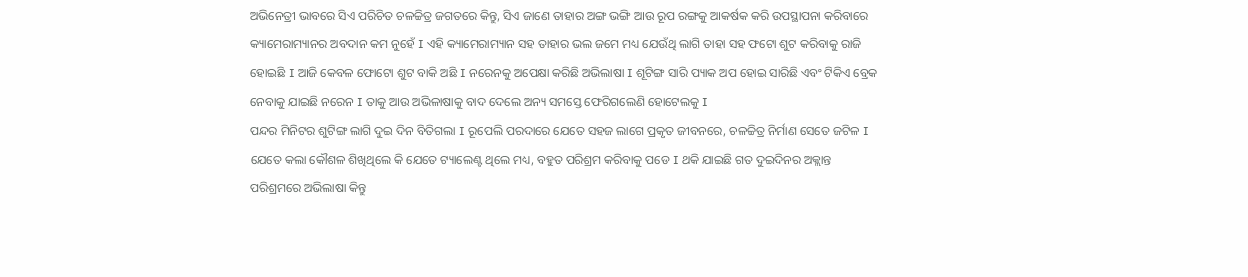ଅଭିନେତ୍ରୀ ଭାବରେ ସିଏ ପରିଚିତ ଚଳଚ୍ଚିତ୍ର ଜଗତରେ କିନ୍ତୁ, ସିଏ ଜାଣେ ତାହାର ଅଙ୍ଗ ଭଙ୍ଗି ଆଉ ରୂପ ରଙ୍ଗକୁ ଆକର୍ଷକ କରି ଉପସ୍ଥାପନା କରିବାରେ କ୍ୟାମେରାମ୍ୟାନର ଅବଦାନ କମ ନୁହେଁ I ଏହି କ୍ୟାମେରାମ୍ୟାନ ସହ ତାହାର ଭଲ ଜମେ ମଧ୍ୟ ଯେଉଁଥି ଲାଗି ତାହା ସହ ଫଟୋ ଶୁଟ କରିବାକୁ ରାଜି ହୋଇଛି I ଆଜି କେବଳ ଫୋଟୋ ଶୁଟ ବାକି ଅଛି I ନରେନକୁ ଅପେକ୍ଷା କରିଛି ଅଭିଲାଷା I ଶୂଟିଙ୍ଗ ସାରି ପ୍ୟାକ ଅପ ହୋଇ ସାରିଛି ଏବଂ ଟିକିଏ ବ୍ରେକ ନେବାକୁ ଯାଇଛି ନରେନ I ତାକୁ ଆଉ ଅଭିଳାଷାକୁ ବାଦ ଦେଲେ ଅନ୍ୟ ସମସ୍ତେ ଫେରିଗଲେଣି ହୋଟେଲକୁ I
ପନ୍ଦର ମିନିଟର ଶୁଟିଙ୍ଗ ଲାଗି ଦୁଇ ଦିନ ବିତିଗଲା I ରୂପେଲି ପରଦାରେ ଯେତେ ସହଜ ଲାଗେ ପ୍ରକୃତ ଜୀବନରେ, ଚଳଚ୍ଚିତ୍ର ନିର୍ମାଣ ସେତେ ଜଟିଳ I ଯେତେ କଲା କୌଶଳ ଶିଖିଥିଲେ କି ଯେତେ ଟ୍ୟାଲେଣ୍ଟ ଥିଲେ ମଧ୍ୟ, ବହୁତ ପରିଶ୍ରମ କରିବାକୁ ପଡେ I ଥକି ଯାଇଛି ଗତ ଦୁଇଦିନର ଅକ୍ଲାନ୍ତ ପରିଶ୍ରମରେ ଅଭିଲାଷା କିନ୍ତୁ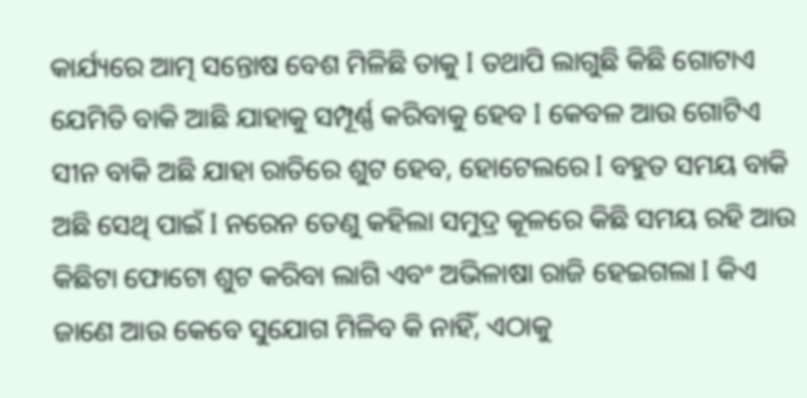କାର୍ଯ୍ୟରେ ଆତ୍ମ ସନ୍ତୋଷ ବେଶ ମିଳିଛି ତାକୁ I ତଥାପି ଲାଗୁଛି କିଛି ଗୋଟାଏ ଯେମିତି ବାକି ଆଛି ଯାହାକୁ ସମ୍ପୂର୍ଣ୍ଣ କରିବାକୁ ହେବ I କେବଳ ଆଉ ଗୋଟିଏ ସୀନ ବାକି ଅଛି ଯାହା ରାତିରେ ଶୁଟ ହେବ, ହୋଟେଲରେ I ବହୁତ ସମୟ ବାକି ଅଛି ସେଥି ପାଇଁ I ନରେନ ତେଣୁ କହିଲା ସମୁଦ୍ର କୂଳରେ କିଛି ସମୟ ରହି ଆଉ କିଛିଟା ଫୋଟୋ ଶୁଟ କରିବା ଲାଗି ଏବଂ ଅଭିଳାଷା ରାଜି ହେଇଗଲା I କିଏ ଜାଣେ ଆଉ କେବେ ସୁଯୋଗ ମିଳିବ କି ନାହିଁ, ଏଠାକୁ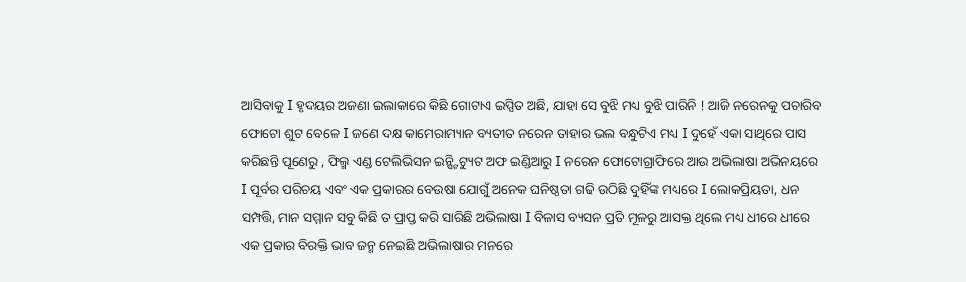ଆସିବାକୁ I ହୃଦୟର ଅଜଣା ଇଲାକାରେ କିଛି ଗୋଟାଏ ଇପ୍ସିତ ଅଛି, ଯାହା ସେ ବୁଝି ମଧ୍ୟ ବୁଝି ପାରିନି ! ଆଜି ନରେନକୁ ପଚାରିବ ଫୋଟୋ ଶୁଟ ବେଳେ I ଜଣେ ଦକ୍ଷ କାମେରାମ୍ୟାନ ବ୍ୟତୀତ ନରେନ ତାହାର ଭଲ ବନ୍ଧୁଟିଏ ମଧ୍ୟ I ଦୁହେଁ ଏକା ସାଥିରେ ପାସ କରିଛନ୍ତି ପୂଣେରୁ , ଫିଲ୍ମ ଏଣ୍ଡ ଟେଲିଭିସନ ଇନ୍ଷ୍ଟିଟ୍ୟୁଟ ଅଫ ଇଣ୍ଡିଆରୁ I ନରେନ ଫୋଟୋଗ୍ରାଫିରେ ଆଉ ଅଭିଲାଷା ଅଭିନୟରେ I ପୂର୍ବର ପରିଚୟ ଏବଂ ଏକ ପ୍ରକାରର ବେଉଷା ଯୋଗୁଁ ଅନେକ ଘନିଷ୍ଠତା ଗଢି ଉଠିଛି ଦୁହିଁଙ୍କ ମଧ୍ୟରେ I ଲୋକପ୍ରିୟତା, ଧନ ସମ୍ପତ୍ତି, ମାନ ସମ୍ମାନ ସବୁ କିଛି ତ ପ୍ରାପ୍ତ କରି ସାରିଛି ଅଭିଲାଷା I ବିଳାସ ବ୍ୟସନ ପ୍ରତି ମୂଳରୁ ଆସକ୍ତ ଥିଲେ ମଧ୍ୟ ଧୀରେ ଧୀରେ ଏକ ପ୍ରକାର ବିରକ୍ତି ଭାବ ଜନ୍ମ ନେଇଛି ଅଭିଲାଷାର ମନରେ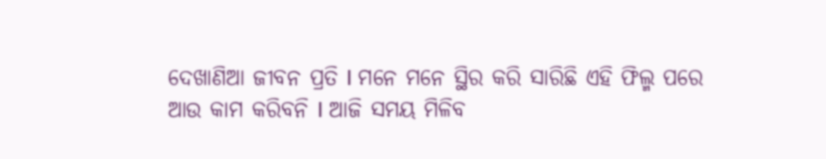ଦେଖାଣିଆ ଜୀବନ ପ୍ରତି I ମନେ ମନେ ସ୍ଥିର କରି ସାରିଛି ଏହି ଫିଲ୍ମ ପରେ ଆଉ କାମ କରିବନି I ଆଜି ସମୟ ମିଳିବ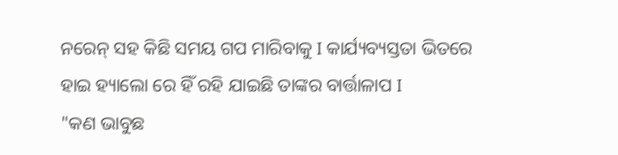ନରେନ୍ ସହ କିଛି ସମୟ ଗପ ମାରିବାକୁ I କାର୍ଯ୍ୟବ୍ୟସ୍ତତା ଭିତରେ ହାଇ ହ୍ୟାଲୋ ରେ ହିଁ ରହି ଯାଇଛି ତାଙ୍କର ବାର୍ତ୍ତାଳାପ I
"କଣ ଭାବୁଛ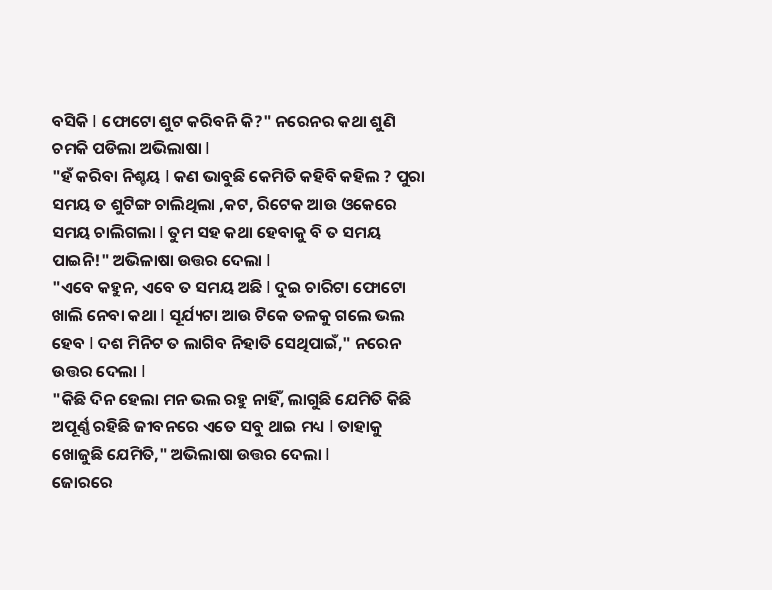ବସିକି I ଫୋଟୋ ଶୁଟ କରିବନି କି?" ନରେନର କଥା ଶୁଣି ଚମକି ପଡିଲା ଅଭିଲାଷା I
"ହଁ କରିବା ନିଶ୍ଚୟ I କଣ ଭାବୁଛି କେମିତି କହିବି କହିଲ ? ପୁରା ସମୟ ତ ଶୁଟିଙ୍ଗ ଚାଲିଥିଲା ,କଟ, ରିଟେକ ଆଉ ଓକେରେ ସମୟ ଚାଲିଗଲା I ତୁମ ସହ କଥା ହେବାକୁ ବି ତ ସମୟ ପାଇନି!" ଅଭିଳାଷା ଉତ୍ତର ଦେଲା I
"ଏବେ କହୁନ, ଏବେ ତ ସମୟ ଅଛି I ଦୁଇ ଚାରିଟା ଫୋଟୋ ଖାଲି ନେବା କଥା I ସୂର୍ଯ୍ୟଟା ଆଉ ଟିକେ ତଳକୁ ଗଲେ ଭଲ ହେବ I ଦଶ ମିନିଟ ତ ଲାଗିବ ନିହାତି ସେଥିପାଇଁ," ନରେନ ଉତ୍ତର ଦେଲା I
"କିଛି ଦିନ ହେଲା ମନ ଭଲ ରହୁ ନାହିଁ, ଲାଗୁଛି ଯେମିତି କିଛି ଅପୂର୍ଣ୍ଣ ରହିଛି ଜୀବନରେ ଏତେ ସବୁ ଥାଇ ମଧ୍ୟ I ତାହାକୁ ଖୋଜୁଛି ଯେମିତି," ଅଭିଲାଷା ଉତ୍ତର ଦେଲା I
ଜୋରରେ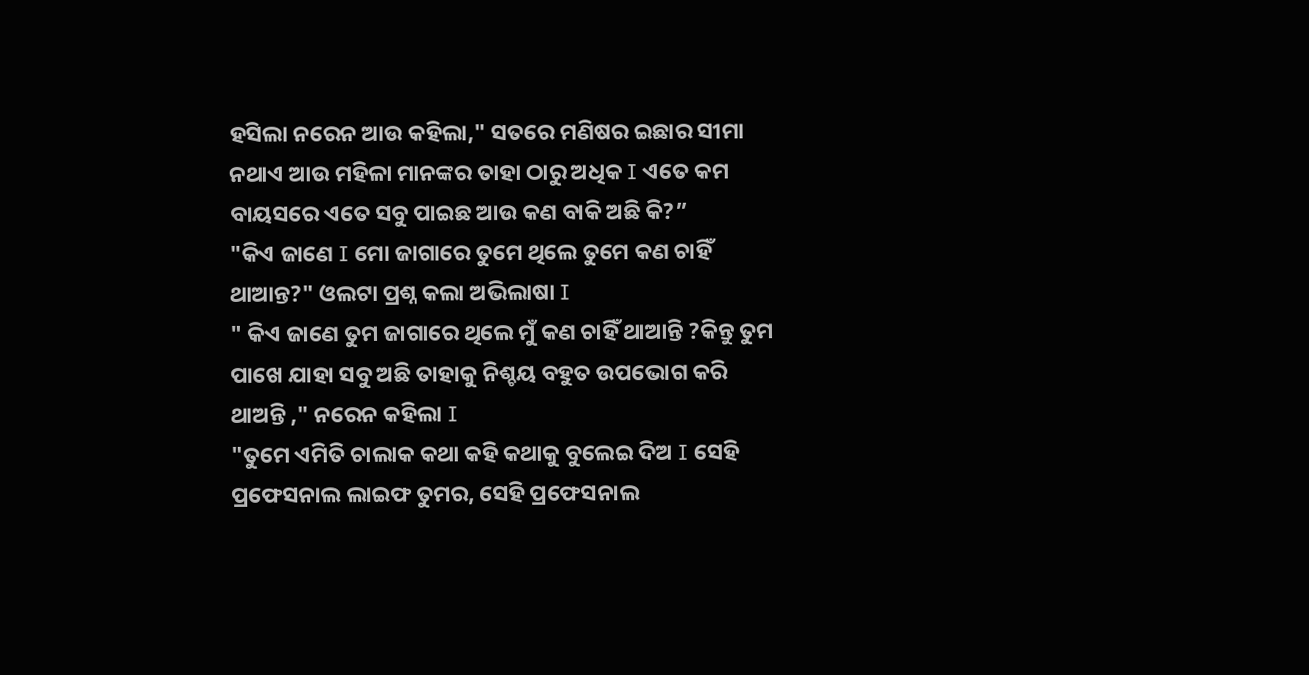ହସିଲା ନରେନ ଆଉ କହିଲା," ସତରେ ମଣିଷର ଇଛାର ସୀମା ନଥାଏ ଆଉ ମହିଳା ମାନଙ୍କର ତାହା ଠାରୁ ଅଧିକ I ଏତେ କମ ବାୟସରେ ଏତେ ସବୁ ପାଇଛ ଆଉ କଣ ବାକି ଅଛି କି?”
"କିଏ ଜାଣେ I ମୋ ଜାଗାରେ ତୁମେ ଥିଲେ ତୁମେ କଣ ଚାହିଁ ଥାଆନ୍ତ?" ଓଲଟା ପ୍ରଶ୍ନ କଲା ଅଭିଲାଷା I
" କିଏ ଜାଣେ ତୁମ ଜାଗାରେ ଥିଲେ ମୁଁ କଣ ଚାହିଁ ଥାଆନ୍ତି ?କିନ୍ତୁ ତୁମ ପାଖେ ଯାହା ସବୁ ଅଛି ତାହାକୁ ନିଶ୍ଚୟ ବହୁତ ଉପଭୋଗ କରି ଥାଅନ୍ତି ," ନରେନ କହିଲା I
"ତୁମେ ଏମିତି ଚାଲାକ କଥା କହି କଥାକୁ ବୁଲେଇ ଦିଅ I ସେହି ପ୍ରଫେସନାଲ ଲାଇଫ ତୁମର, ସେହି ପ୍ରଫେସନାଲ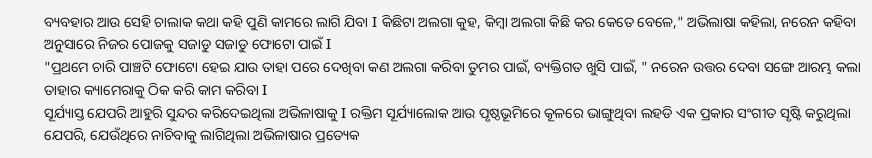ବ୍ୟବହାର ଆଉ ସେହି ଚାଲାକ କଥା କହି ପୁଣି କାମରେ ଲାଗି ଯିବା I କିଛିଟା ଅଲଗା କୁହ, କିମ୍ବା ଅଲଗା କିଛି କର କେତେ ବେଳେ," ଅଭିଲାଷା କହିଲା, ନରେନ କହିବା ଅନୁସାରେ ନିଜର ପୋଜକୁ ସଜାଡୁ ସଜାଡୁ ଫୋଟୋ ପାଇଁ I
"ପ୍ରଥମେ ଚାରି ପାଞ୍ଚଟି ଫୋଟୋ ହେଇ ଯାଉ ତାହା ପରେ ଦେଖିବା କଣ ଅଲଗା କରିବା ତୁମର ପାଇଁ, ବ୍ୟକ୍ତିଗତ ଖୁସି ପାଇଁ, " ନରେନ ଉତ୍ତର ଦେବା ସଙ୍ଗେ ଆରମ୍ଭ କଲା ତାହାର କ୍ୟାମେରାକୁ ଠିକ କରି କାମ କରିବା I
ସୂର୍ଯ୍ୟାସ୍ତ ଯେପରି ଆହୁରି ସୁନ୍ଦର କରିଦେଇଥିଲା ଅଭିଳାଷାକୁ I ରକ୍ତିମ ସୂର୍ଯ୍ୟାଲୋକ ଆଉ ପୃଷ୍ଠଭୂମିରେ କୂଳରେ ଭାଙ୍ଗୁଥିବା ଲହଡି ଏକ ପ୍ରକାର ସଂଗୀତ ସୃଷ୍ଟି କରୁଥିଲା ଯେପରି, ଯେଉଁଥିରେ ନାଚିବାକୁ ଲାଗିଥିଲା ଅଭିଳାଷାର ପ୍ରତ୍ୟେକ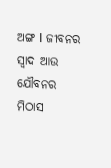ଅଙ୍ଗ I ଜୀବନର ସ୍ୱାଦ ଆଉ ଯୌବନର ମିଠାସ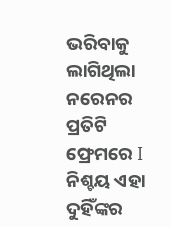ଭରିବାକୁ ଲାଗିଥିଲା ନରେନର ପ୍ରତିଟି ଫ୍ରେମରେ I ନିଶ୍ଚୟ ଏହା ଦୁହିଁଙ୍କର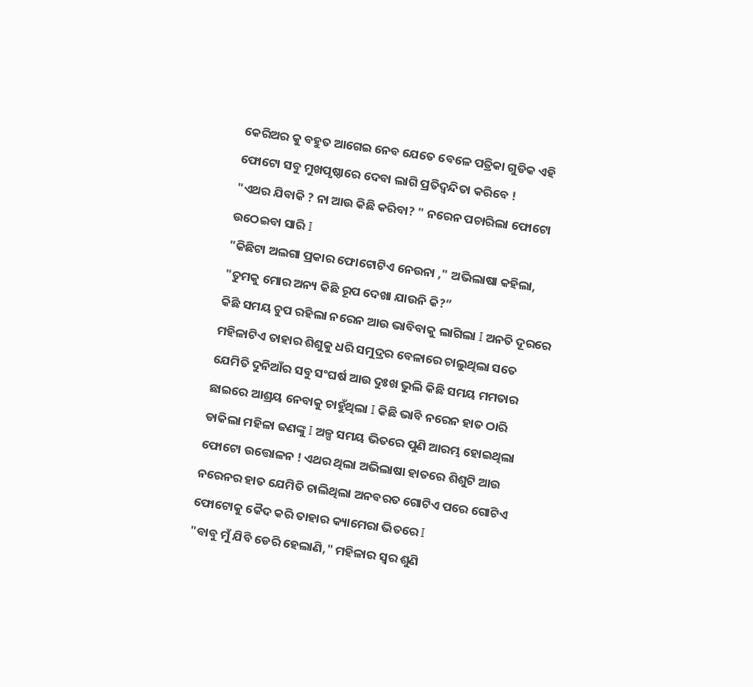କେରିଅର କୁ ବହୁତ ଆଗେଇ ନେବ ଯେତେ ବେଳେ ପତ୍ରିକା ଗୁଡିକ ଏହି ଫୋଟୋ ସବୁ ମୁଖପୃଷ୍ଠାରେ ଦେବା ଲାଗି ପ୍ରତିଦ୍ଵନ୍ଦିତା କରିବେ !
"ଏଥର ଯିବାକି ? ନା ଆଉ କିଛି କରିବା? " ନରେନ ପଚାରିଲା ଫୋଟୋ ଉଠେଇବା ସାରି I
"କିଛିଟା ଅଲଗା ପ୍ରକାର ଫୋଟୋଟିଏ ନେଉନା ," ଅଭିଲାଷା କହିଲା, "ତୁମକୁ ମୋର ଅନ୍ୟ କିଛି ରୂପ ଦେଖା ଯାଉନି କି?”
କିଛି ସମୟ ଚୁପ ରହିଲା ନରେନ ଆଉ ଭାବିବାକୁ ଲାଗିଲା I ଅନତି ଦୂରରେ ମହିଳାଟିଏ ତାହାର ଶିଶୁକୁ ଧରି ସମୁଦ୍ରର ବେଳାରେ ଚାଲୁଥିଲା ସତେ ଯେମିତି ଦୁନିଆଁର ସବୁ ସଂଘର୍ଷ ଆଉ ଦୁଃଖ ଭୁଲି କିଛି ସମୟ ମମତାର ଛାଇରେ ଆଶ୍ରୟ ନେବାକୁ ଚାହୁଁଥିଲା I କିଛି ଭାବି ନରେନ ହାତ ଠାରି ଡାକିଲା ମହିଳା ଜଣଙ୍କୁ I ଅଳ୍ପ ସମୟ ଭିତରେ ପୁଣି ଆରମ୍ଭ ହୋଇଥିଲା ଫୋଟୋ ଉତ୍ତୋଳନ ! ଏଥର ଥିଲା ଅଭିଲାଷା ହାତରେ ଶିଶୁଟି ଆଉ ନରେନର ହାତ ଯେମିତି ଚାଲିଥିଲା ଅନବରତ ଗୋଟିଏ ପରେ ଗୋଟିଏ ଫୋଟୋକୁ କୈଦ କରି ତାହାର କ୍ୟାମେରା ଭିତରେ I
"ବାବୁ ମୁଁ ଯିବି ଡେରି ହେଲାଣି," ମହିଳାର ସ୍ୱର ଶୁଣି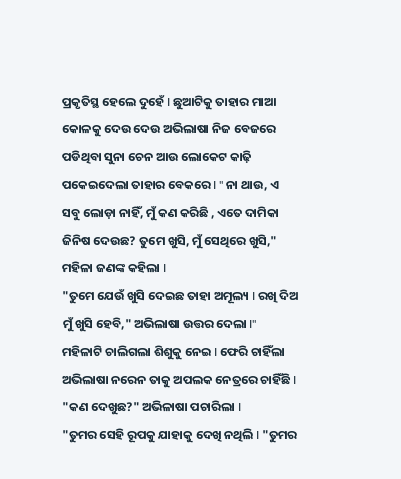ପ୍ରକୃତିସ୍ଥ ହେଲେ ଦୁହେଁ I ଛୁଆଟିକୁ ତାହାର ମାଆ କୋଳକୁ ଦେଉ ଦେଉ ଅଭିଲାଷା ନିଜ ବେଜରେ ପଡିଥିବା ସୁନା ଚେନ ଆଉ ଲୋକେଟ କାଢ଼ି ପକେଇଦେଲା ତାହାର ବେକରେ I " ନା ଥାଉ, ଏ ସବୁ ଲୋଡ଼ା ନାହିଁ, ମୁଁ କଣ କରିଛି , ଏତେ ଦାମିକା ଜିନିଷ ଦେଉଛ? ତୁମେ ଖୁସି, ମୁଁ ସେଥିରେ ଖୁସି," ମହିଳା ଜଣଙ୍କ କହିଲା I
"ତୁମେ ଯେଉଁ ଖୁସି ଦେଇଛ ତାହା ଅମୂଲ୍ୟ I ରଖି ଦିଅ ମୁଁ ଖୁସି ହେବି," ଅଭିଲାଷା ଉତ୍ତର ଦେଲା I"
ମହିଳାଟି ଚାଲିଗଲା ଶିଶୁକୁ ନେଇ I ଫେରି ଚାହିଁଲା ଅଭିଲାଷା ନରେନ ତାକୁ ଅପଲକ ନେତ୍ରରେ ଚାହିଁଛି I
"କଣ ଦେଖୁଛ?" ଅଭିଳାଷା ପଚାରିଲା I
"ତୁମର ସେହି ରୂପକୁ ଯାହାକୁ ଦେଖି ନଥିଲି I "ତୁମର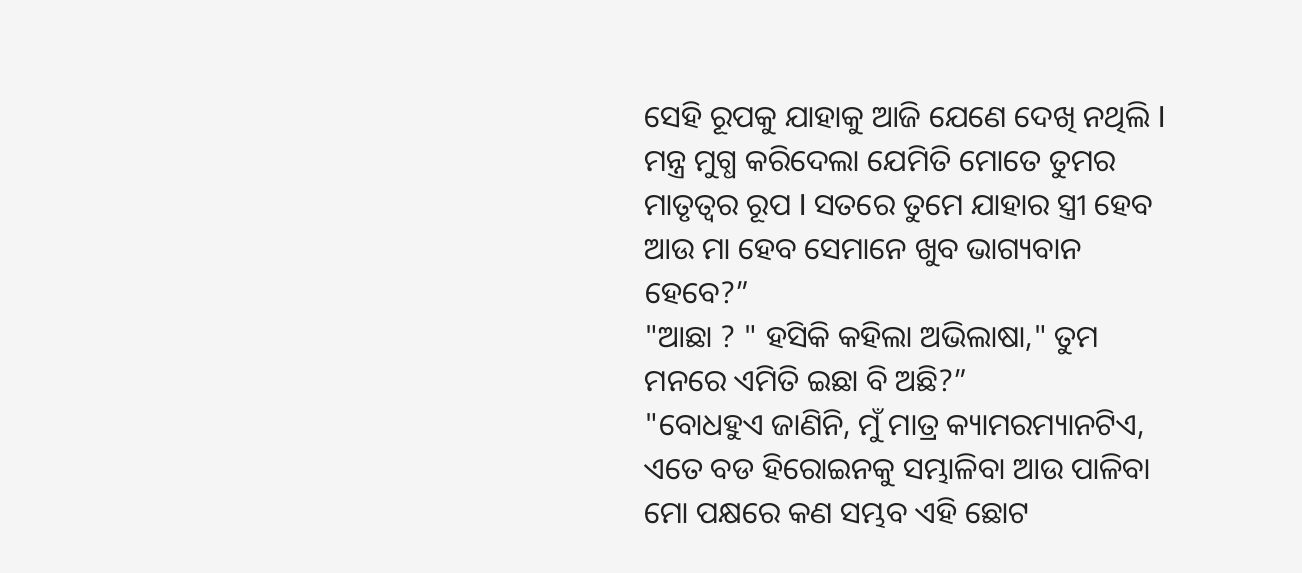ସେହି ରୂପକୁ ଯାହାକୁ ଆଜି ଯେଣେ ଦେଖି ନଥିଲି I ମନ୍ତ୍ର ମୁଗ୍ଧ କରିଦେଲା ଯେମିତି ମୋତେ ତୁମର ମାତୃତ୍ଵର ରୂପ I ସତରେ ତୁମେ ଯାହାର ସ୍ତ୍ରୀ ହେବ ଆଉ ମା ହେବ ସେମାନେ ଖୁବ ଭାଗ୍ୟବାନ ହେବେ?”
"ଆଛା ? " ହସିକି କହିଲା ଅଭିଲାଷା," ତୁମ ମନରେ ଏମିତି ଇଛା ବି ଅଛି?”
"ବୋଧହୁଏ ଜାଣିନି, ମୁଁ ମାତ୍ର କ୍ୟାମରମ୍ୟାନଟିଏ, ଏତେ ବଡ ହିରୋଇନକୁ ସମ୍ଭାଳିବା ଆଉ ପାଳିବା ମୋ ପକ୍ଷରେ କଣ ସମ୍ଭବ ଏହି ଛୋଟ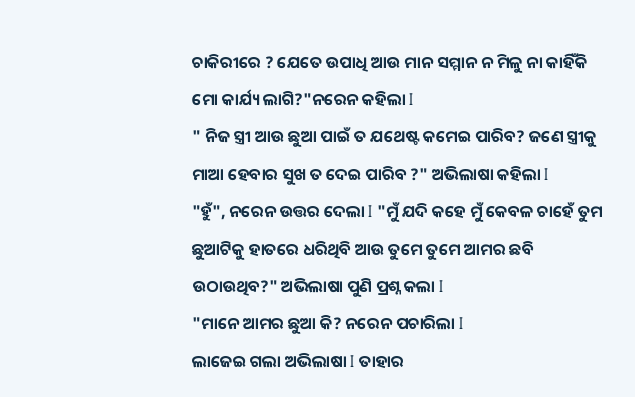ଚାକିରୀରେ ? ଯେତେ ଉପାଧି ଆଉ ମାନ ସମ୍ମାନ ନ ମିଳୁ ନା କାହିଁକି ମୋ କାର୍ଯ୍ୟ ଲାଗି?"ନରେନ କହିଲା I
" ନିଜ ସ୍ତ୍ରୀ ଆଉ ଛୁଆ ପାଇଁ ତ ଯଥେଷ୍ଟ କମେଇ ପାରିବ? ଜଣେ ସ୍ତ୍ରୀକୁ ମାଆ ହେବାର ସୁଖ ତ ଦେଇ ପାରିବ ?" ଅଭିଲାଷା କହିଲା I
"ହୁଁ", ନରେନ ଉତ୍ତର ଦେଲା I "ମୁଁ ଯଦି କହେ ମୁଁ କେବଳ ଚାହେଁ ତୁମ ଛୁଆଟିକୁ ହାତରେ ଧରିଥିବି ଆଉ ତୁମେ ତୁମେ ଆମର ଛବି ଉଠାଉଥିବ?" ଅଭିଲାଷା ପୁଣି ପ୍ରଶ୍ନ କଲା I
"ମାନେ ଆମର ଛୁଆ କି? ନରେନ ପଚାରିଲା I
ଲାଜେଇ ଗଲା ଅଭିଲାଷା I ତାହାର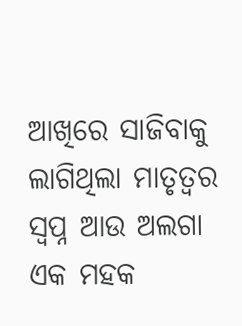ଆଖିରେ ସାଜିବାକୁ ଲାଗିଥିଲା ମାତୃତ୍ଵର ସ୍ଵପ୍ନ ଆଉ ଅଲଗା ଏକ ମହକ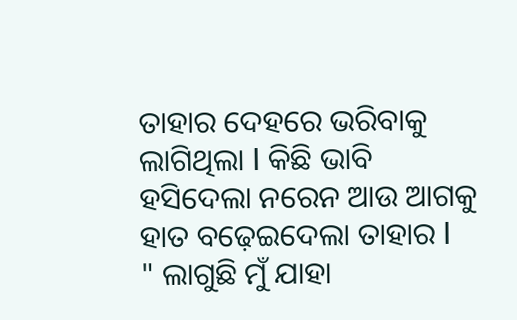ତାହାର ଦେହରେ ଭରିବାକୁ ଲାଗିଥିଲା I କିଛି ଭାବି ହସିଦେଲା ନରେନ ଆଉ ଆଗକୁ ହାତ ବଢ଼େଇଦେଲା ତାହାର I
" ଲାଗୁଛି ମୁଁ ଯାହା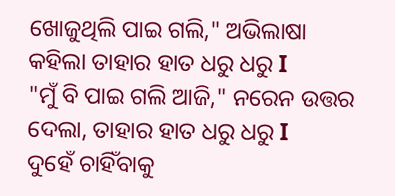ଖୋଜୁଥିଲି ପାଇ ଗଲି," ଅଭିଲାଷା କହିଲା ତାହାର ହାତ ଧରୁ ଧରୁ I
"ମୁଁ ବି ପାଇ ଗଲି ଆଜି," ନରେନ ଉତ୍ତର ଦେଲା, ତାହାର ହାତ ଧରୁ ଧରୁ I
ଦୁହେଁ ଚାହିଁବାକୁ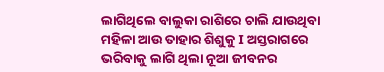ଲାଗିଥିଲେ ବାଲୁକା ରାଶିରେ ଚାଲି ଯାଉଥିବା ମହିଳା ଆଉ ତାହାର ଶିଶୁକୁ I ଅସ୍ତରାଗରେ ଭରିବାକୁ ଲାଗି ଥିଲା ନୂଆ ଜୀବନର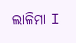ଲାଳିମା I